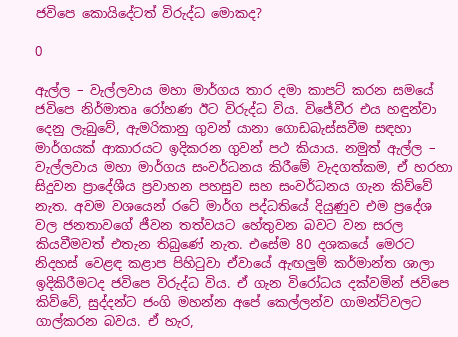ජවිපෙ කොයිදේටත් විරුද්ධ මොකද?

0

ඇල්ල – වැල්ලවාය මහා මාර්ගය තාර දමා කාපට් කරන සමයේ ජවිපෙ නිර්මාතෘ රෝහණ ඊට විරුද්ධ විය. වි‌ජේවීර එය හඳුන්වා දෙනු ලැබුවේ, ඇමරිකානු ගුවන් යානා ගොඩබැස්සවීම සඳහා මාර්ගයක් ආකාරයට ඉදිකරන ගුවන් පථ කියාය. නමුත් ඇල්ල – වැල්ලවාය මහා මාර්ගය සංවර්ධනය කිරීමේ වැදගත්කම, ඒ හරහා සිදුවන ප්‍රාදේශීය ප්‍රවාහන පහසුව සහ සංවර්ධනය ගැන කිව්වේ නැත. අවම වශයෙන් රටේ මාර්ග පද්ධතියේ දියුණුව එම ප්‍රදේශ වල ජනතාවගේ ජීවන තත්වයට හේතුවන බවට වන සරල කියවීමවත් එතැන තිබුණේ නැත. එසේම 80 දශකයේ මෙරට නිදහස් වෙළඳ කළාප පිහිටුවා ඒවායේ ඇඟලුම් කර්මාන්ත ශාලා ඉදිකිරීමටද ජවිපෙ විරුද්ධ විය. ඒ ගැන විරෝධය දක්වමින් ජවිපෙ කිව්වේ, සුද්දන්ට ජංගි මහන්න අපේ කෙල්ලන්ව ගාමන්ට්වලට ගාල්කරන බවය. ඒ හැර,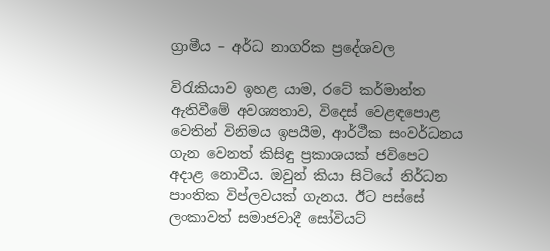ග්‍රාමීය – අර්ධ නාගරික ප්‍රදේශවල

විරැකියාව ඉහළ යාම, රටේ කර්මාන්ත ඇතිවීමේ අවශ්‍යතාව, විදෙස් වෙළඳපොළ වෙතින් විනිමය ඉපයීම, ආර්ථීක සංවර්ධනය ගැන වෙනත් කිසිඳු ප්‍රකාශයක් ජවිපෙට අදාළ නොවීය. ඔවුන් කියා සිටියේ නිර්ධන පාංතික විප්ලවයක් ගැනය. ඊට පස්සේ ලංකාවත් සමාජවාදී සෝවියට්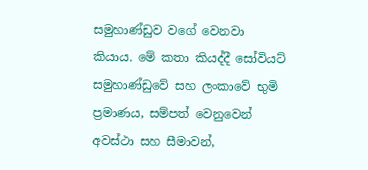සමුහාණ්ඩුව වගේ වෙනවා කියාය. මේ කතා කියද්දී සෝවියට් සමුහාණ්ඩුවේ සහ ලංකාවේ භුමි ප්‍රමාණය, සම්පත් වෙනුවෙන් අවස්ථා සහ සීමාවන්,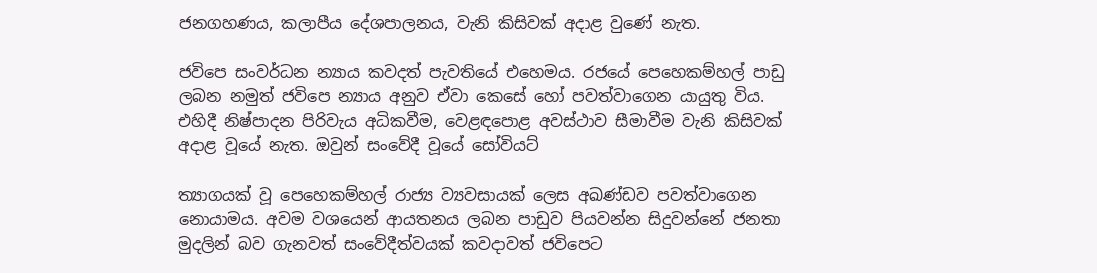ජනගහණය, කලාපීය දේශපාලනය, වැනි කිසිවක් අදාළ වුණේ නැත.

ජවිපෙ සංවර්ධන න්‍යාය කවදත් පැවතියේ එහෙමය. රජයේ පෙහෙකම්හල් පාඩු ලබන නමුත් ජවිපෙ න්‍යාය අනුව ඒවා කෙසේ හෝ පවත්වාගෙන යායුතු විය. එහිදී නිෂ්පාදන පිරිවැය අධිකවීම, වෙළඳපොළ අවස්ථාව සීමාවීම වැනි කිසිවක් අදාළ වූයේ නැත. ඔවුන් සංවේදී වූයේ සෝවියට්

ත්‍යාගයක් වූ පෙහෙකම්හල් රාජ්‍ය ව්‍යවසායක් ලෙස අඛණ්ඩව පවත්වාගෙන නොයාමය. අවම වශයෙන් ආයතනය ලබන පාඩුව පියවන්න සිදුවන්නේ ජනතා මුදලින් බව ගැනවත් සංවේදීත්වයක් කවදාවත් ජවිපෙට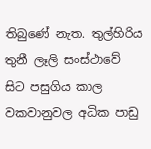තිබුණේ නැත. තුල්හිරිය තුනී ලෑලි සංස්ථාවේ සිට පසුගිය කාල වකවානුවල අධික පාඩු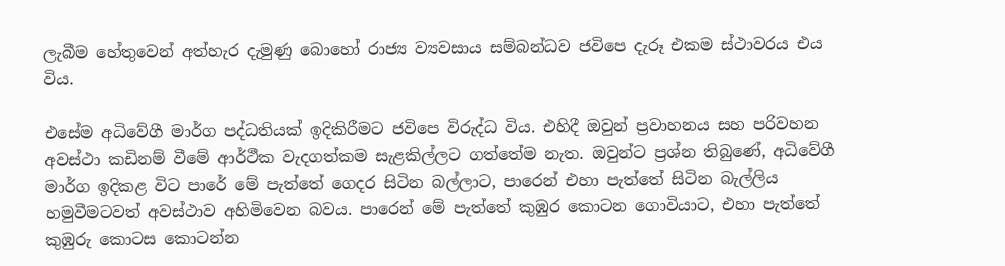ලැබීම හේතුවෙන් අත්හැර දැමුණු බොහෝ රාජ්‍ය ව්‍යවසාය සම්බන්ධව ජවිපෙ දැරූ එකම ස්ථාවරය එය විය.

එසේම අධිවේගී මාර්ග පද්ධතියක් ඉදිකිරීමට ජවිපෙ විරුද්ධ විය. එහිදී ඔවුන් ප්‍රවාහනය සහ පරිවහන අවස්ථා කඩිනම් වීමේ ආර්ථීක වැදගත්කම සැළකිල්ලට ගත්තේම නැත. ඔවුන්ට ප්‍රශ්න තිබුණේ, අධිවේගී මාර්ග ඉදිකළ විට පාරේ මේ පැත්තේ ගෙදර සිටින බල්ලාට, පාරෙන් එහා පැත්තේ සිටින බැල්ලිය හමුවීමටවත් අවස්ථාව අහිමිවෙන බවය. පාරෙන් මේ පැත්තේ කුඹුර කොටන ගොවියාට, එහා පැත්තේ කුඹුරු කොටස කොටන්න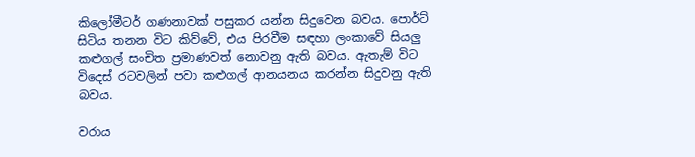කිලෝමීටර් ගණනාවක් පසුකර යන්න සිදුවෙන බවය. පොර්ට් සිටිය තනන විට කිව්වේ, එය පිරවීම සඳහා ලංකාවේ සියලු කළුගල් සංචිත ප්‍රමාණවත් නොවනු ඇති බවය. ඇතැම් විට විදෙස් රටවලින් පවා කළුගල් ආනයනය කරන්න සිදුවනු ඇති බවය.

වරාය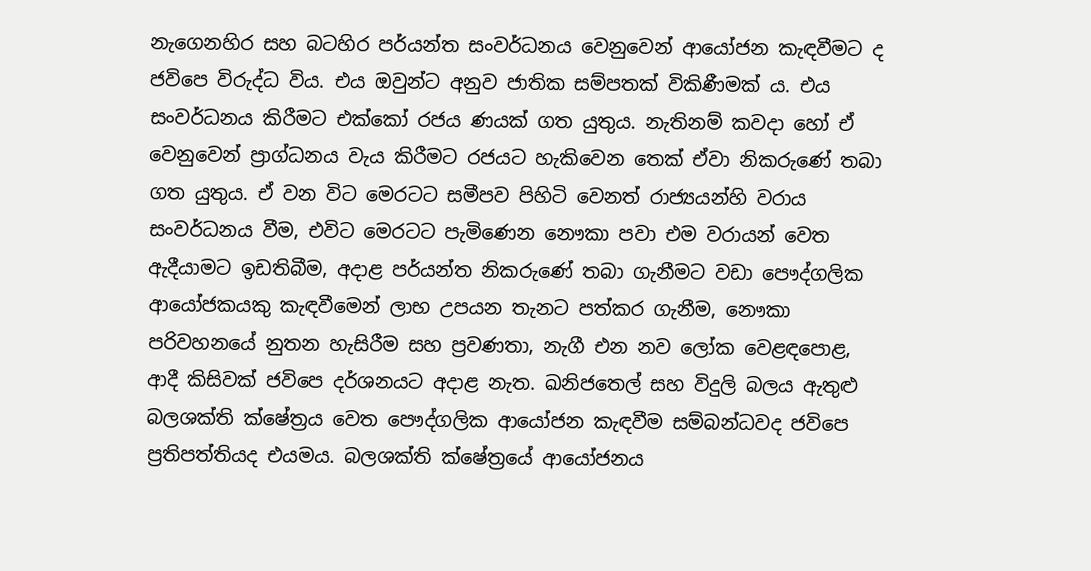නැගෙනහිර සහ බටහිර පර්යන්ත සංවර්ධනය වෙනුවෙන් ආයෝජන කැඳවීමට ද ජවිපෙ විරුද්ධ විය. එය ඔවුන්ට අනුව ජාතික සම්පතක් විකිණීමක් ය. එය සංවර්ධනය කිරීමට එක්කෝ රජය ණයක් ගත යුතුය. නැතිනම් කවදා හෝ ඒ වෙනුවෙන් ප්‍රාග්ධනය වැය කිරීමට රජයට හැකිවෙන තෙක් ඒවා නිකරුණේ තබා ගත යුතුය. ඒ වන විට මෙරටට සමීපව පිහිටි වෙනත් රාජ්‍යයන්හි වරාය සංවර්ධනය වීම, එවිට මෙරටට පැමිණෙන නෞකා පවා එම වරායන් වෙත ඇදීයාමට ඉඩතිබීම, අදාළ පර්යන්ත නිකරුණේ තබා ගැනීමට වඩා පෞද්ගලික ආයෝජකයකු කැඳවීමෙන් ලාභ උපයන තැනට පත්කර ගැනීම, නෞකා පරිවහනයේ නුතන හැසිරීම සහ ප්‍රවණතා, නැගී එන නව ලෝක වෙළඳපොළ, ආදී කිසිවක් ජවිපෙ දර්ශනයට අදාළ නැත. ඛනිජතෙල් සහ විදුලි බලය ඇතුළු බලශක්ති ක්ෂේත්‍රය වෙත පෞද්ගලික ආයෝජන කැඳවීම සම්බන්ධවද ජවිපෙ ප්‍රතිපත්තියද එයමය. බලශක්ති ක්ෂේත්‍රයේ ආයෝජනය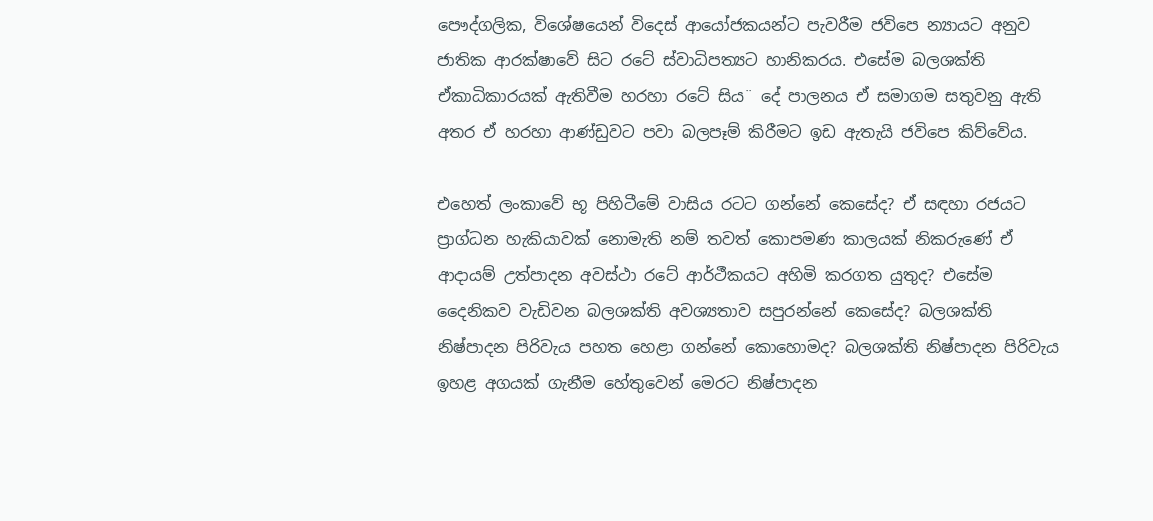පෞද්ගලික, විශේෂයෙන් විදෙස් ආයෝජකයන්ට පැවරීම ජවිපෙ න්‍යායට අනුව ජාතික ආරක්ෂාවේ සිට රටේ ස්වාධිපත්‍යට හානිකරය. එසේම බලශක්ති ඒකාධිකාරයක් ඇතිවීම හරහා රටේ සිය¨ දේ පාලනය ඒ සමාගම සතුවනු ඇති අතර ඒ හරහා ආණ්ඩුවට පවා බලපෑම් කිරීමට ඉඩ ඇතැයි ජවිපෙ කිව්වේය.

එහෙත් ලංකාවේ භූ පිහිටීමේ වාසිය රටට ගන්නේ කෙසේද? ඒ සඳහා රජයට ප්‍රාග්ධන හැකියාවක් නොමැති නම් තවත් කොපමණ කාලයක් නිකරුණේ ඒ ආදායම් උත්පාදන අවස්ථා රටේ ආර්ථීකයට අහිමි කරගත යුතුද? එසේම දෛනිකව වැඩිවන බලශක්ති අවශ්‍යතාව සපුරන්නේ කෙසේද? බලශක්ති නිෂ්පාදන පිරිවැය පහත හෙළා ගන්නේ කොහොමද? බලශක්ති නිෂ්පාදන පිරිවැය ඉහළ අගයක් ගැනීම හේතුවෙන් මෙරට නිෂ්පාදන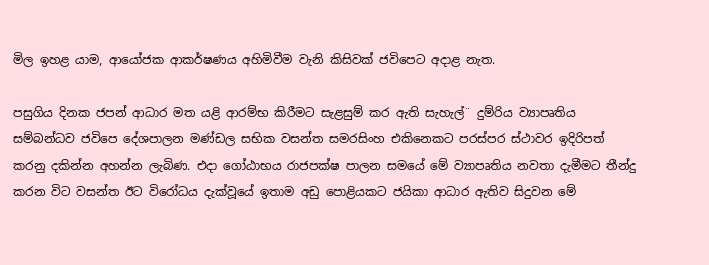මිල ඉහළ යාම, ආයෝජක ආකර්ෂණය අහිමිවීම වැනි කිසිවක් ජවිපෙට අදාළ නැත.

පසුගිය දිනක ජපන් ආධාර මත යළි ආරම්භ කිරීමට සැළසුම් කර ඇති සැහැල්¨ දුම්රිය ව්‍යාපෘතිය සම්බන්ධව ජවිපෙ දේශපාලන මණ්ඩල සභික වසන්ත සමරසිංහ එකිනෙකට පරස්පර ස්ථාවර ඉදිරිපත් කරනු දකින්න අහන්න ලැබිණ. එදා ගෝඨාභය රාජපක්ෂ පාලන සමයේ මේ ව්‍යාපෘතිය නවතා දැමීමට තීන්දු කරන විට වසන්ත ඊට විරෝධය දැක්වූයේ ඉතාම අඩු පොළියකට ජයිකා ආධාර ඇතිව සිදුවන මේ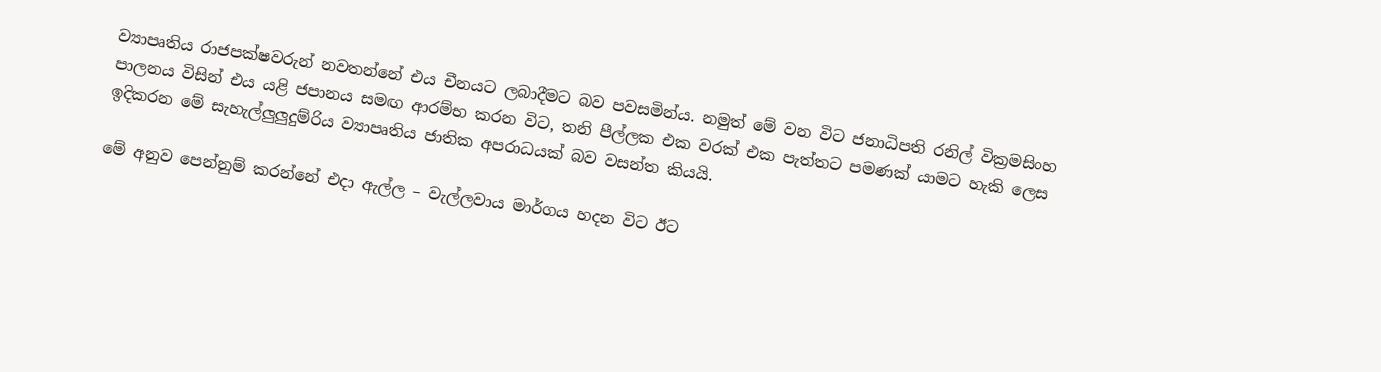ව්‍යාපෘතිය රාජපක්ෂවරුන් නවතන්නේ එය චීනයට ලබාදීමට බව පවසමින්ය. නමුත් මේ වන විට ජනාධිපති රනිල් වික්‍රමසිංහ පාලනය විසින් එය යළි ජපානය සමඟ ආරම්භ කරන විට, තනි පීල්ලක එක වරක් එක පැත්තට පමණක් යාමට හැකි ලෙස ඉදිකරන මේ සැහැල්ලුලුදුම්රිය ව්‍යාපෘතිය ජාතික අපරාධයක් බව වසන්ත කියයි.

මේ අනුව පෙන්නුම් කරන්නේ එදා ඇල්ල – වැල්ලවාය මාර්ගය හදන විට ඊට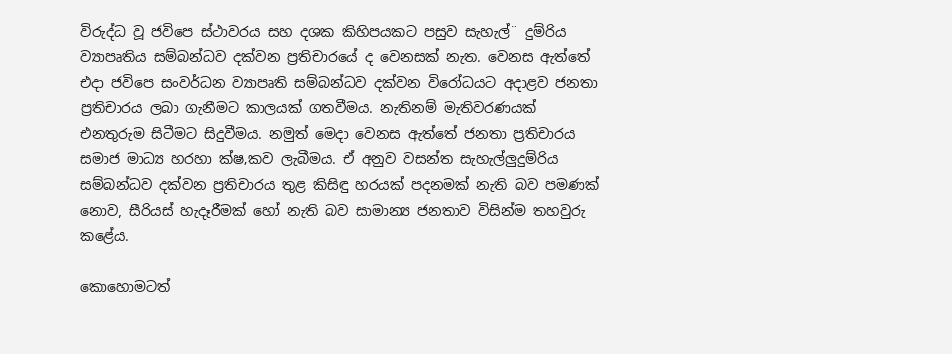විරුද්ධ වූ ජවිපෙ ස්ථාවරය සහ දශක කිහිපයකට පසුව සැහැල්¨ දුම්රිය ව්‍යාපෘතිය සම්බන්ධව දක්වන ප්‍රතිචාරයේ ද වෙනසක් නැත. වෙනස ඇත්තේ එදා ජවිපෙ සංවර්ධන ව්‍යාපෘති සම්බන්ධව දක්වන විරෝධයට අදාළව ජනතා ප්‍රතිචාරය ලබා ගැනීමට කාලයක් ගතවීමය. නැතිනම් මැතිවරණයක් එනතුරුම සිටීමට සිදුවීමය. නමුත් මෙදා වෙනස ඇත්තේ ජනතා ප්‍රතිචාරය සමාජ මාධ්‍ය හරහා ක්ෂ‚කව ලැබීමය. ඒ අනුව වසන්ත සැහැල්ලුදුම්රිය සම්බන්ධව දක්වන ප්‍රතිචාරය තුළ කිසිඳු හරයක් පදනමක් නැති බව පමණක් නොව, සීරියස් හැදෑරීමක් හෝ නැති බව සාමාන්‍ය ජනතාව විසින්ම තහවුරු කළේය.

කොහොමටත්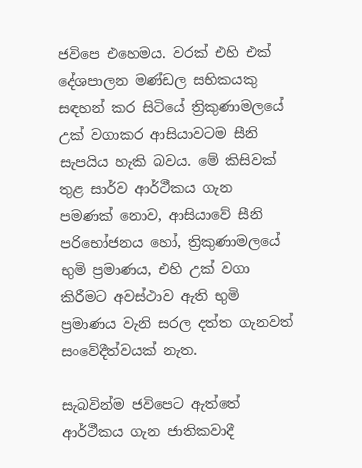ජවිපෙ එහෙමය. වරක් එහි එක් දේශපාලන මණ්ඩල සභිකයකු සඳහන් කර සිටියේ ත්‍රිකුණාමලයේ උක් වගාකර ආසියාවටම සීනි සැපයිය හැකි බවය. මේ කිසිවක් තුළ සාර්ව ආර්ථීකය ගැන පමණක් නොව, ආසියාවේ සීනි පරිභෝජනය හෝ, ත්‍රිකුණාමලයේ භුමි ප්‍රමාණය, එහි උක් වගා කිරීමට අවස්ථාව ඇති භුමි ප්‍රමාණය වැනි සරල දත්ත ගැනවත් සංවේදීත්වයක් නැත.

සැබවින්ම ජවිපෙට ඇත්තේ ආර්ථීකය ගැන ජාතිකවාදී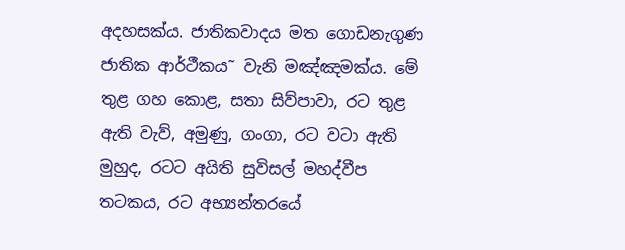අදහසක්ය. ජාතිකවාදය මත ගොඩනැගුණ ජාතික ආර්ථීකය˜ වැනි මඤ්ඤමක්ය. මේ තුළ ගහ කොළ, සතා සිව්පාවා, රට තුළ ඇති වැව්, අමුණු, ගංගා, රට වටා ඇති මුහුද, රටට අයිති සුවිසල් මහද්වීප තටකය, රට අභ්‍යන්තරයේ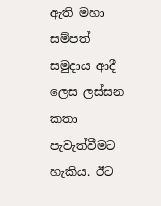ඇති මහා සම්පත් සමුදාය ආදී ලෙස ලස්සන කතා පැවැත්වීමට හැකිය. ඊට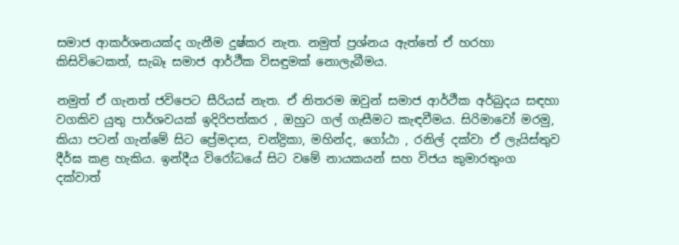සමාජ ආකර්ශනයක්ද ගැනීම දුෂ්කර නැත. නමුත් ප්‍රශ්නය ඇත්තේ ඒ හරහා කිසිවිටෙකත්, සැබෑ සමාජ ආර්ථීක විසඳුමක් නොලැබීමය.

නමුත් ඒ ගැනත් ජවිපෙට සීරියස් නැත. ඒ නිතරම ඔවුන් සමාජ ආර්ථීක අර්බුදය සඳහා වගකිව යුතු පාර්ශවයක් ඉදිරිපත්කර , ඔහුට ගල් ගැසීමට කැඳවීමය. සිරිමාවෝ මරමු, කියා පටන් ගැන්මේ සිට ප්‍රේමදාස, චන්ද්‍රිකා, මහින්ද, ගෝඨා , රනිල් දක්වා ඒ ලැයිස්තුව දීර්ඝ කළ හැකිය. ඉන්දීය විරෝධයේ සිට වමේ නායකයන් සහ විජය කුමාරතුංග දක්වාත්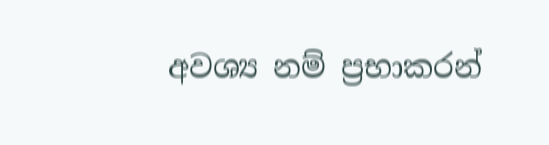අවශ්‍ය නම් ප්‍රභාකරන්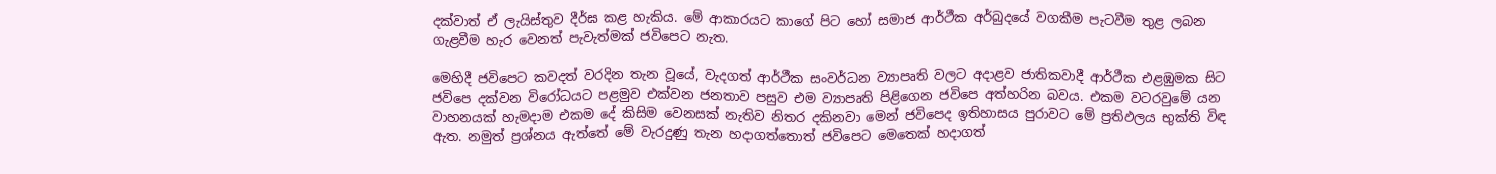දක්වාත් ඒ ලැයිස්තුව දීර්ඝ කළ හැකිය. මේ ආකාරයට කාගේ පිට හෝ සමාජ ආර්ථීක අර්බුදයේ වගකීම පැටවීම තුළ ලබන ගැළවීම හැර වෙනත් පැවැත්මක් ජවිපෙට නැත.

මෙහිදී ජවිපෙට කවදත් වරදින තැන වූයේ, වැදගත් ආර්ථීක සංවර්ධන ව්‍යාපෘති වලට අදාළව ජාතිකවාදී ආර්ථීක එළඹුමක සිට ජවිපෙ දක්වන විරෝධයට පළමුව එක්වන ජනතාව පසුව එම ව්‍යාපෘති පිළිගෙන ජවිපෙ අත්හරින බවය. එකම වටරවුමේ යන වාහනයක් හැමදාම එකම දේ කිසිම වෙනසක් නැතිව නිතර දකිනවා මෙන් ජවිපෙද ඉතිහාසය පුරාවට මේ ප්‍රතිඵලය භුක්ති විඳ ඇත. නමුත් ප්‍රශ්නය ඇත්තේ මේ වැරදුණු තැන හදාගත්තොත් ජවිපෙට මෙතෙක් හදාගත්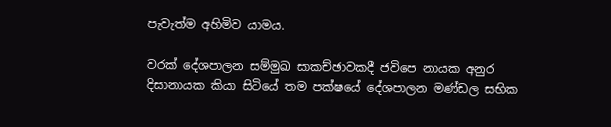පැවැත්ම අහිමිව යාමය.

වරක් දේශපාලන සම්මුඛ සාකච්ඡාවකදී ජවිපෙ නායක අනුර දිසානායක කියා සිටියේ තම පක්ෂයේ දේශපාලන මණ්ඩල සභික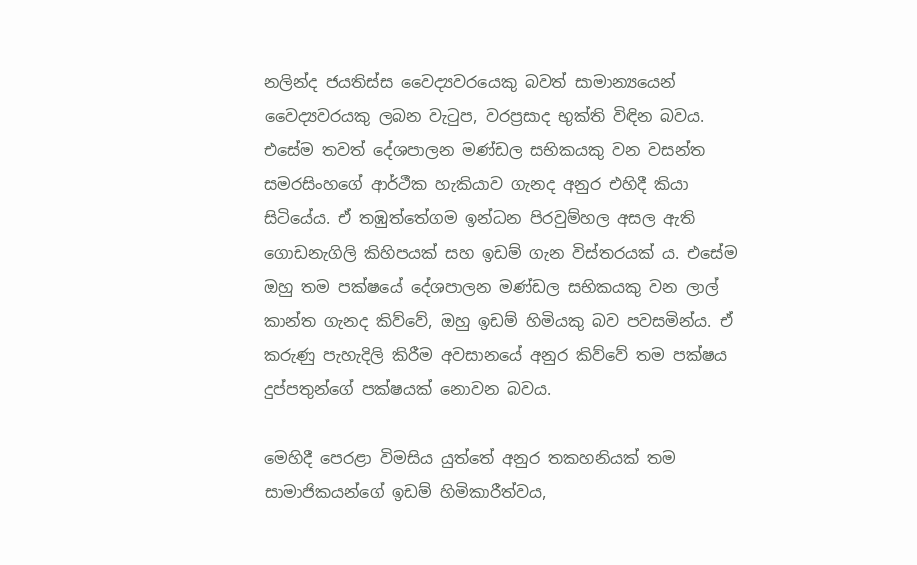නලින්ද ජයතිස්ස වෛද්‍යවරයෙකු බවත් සාමාන්‍යයෙන් වෛද්‍යවරයකු ලබන වැටුප, වරප්‍රසාද භුක්ති විඳින බවය. එසේම තවත් දේශපාලන මණ්ඩල සභිකයකු වන වසන්ත සමරසිංහගේ ආර්ථීක හැකියාව ගැනද අනුර එහිදී කියා සිටියේය. ඒ තඹුත්තේගම ඉන්ධන පිරවුම්හල අසල ඇති ගොඩනැගිලි කිහිපයක් සහ ඉඩම් ගැන විස්තරයක් ය. එසේම ඔහු තම පක්ෂයේ දේශපාලන මණ්ඩල සභිකයකු වන ලාල් කාන්ත ගැනද කිව්වේ, ඔහු ඉඩම් හිමියකු බව පවසමින්ය. ඒ කරුණු පැහැදිලි කිරීම අවසානයේ අනුර කිව්වේ තම පක්ෂය දුප්පතුන්ගේ පක්ෂයක් නොවන බවය.

මෙහිදී පෙරළා විමසිය යුත්තේ අනුර තකහනියක් තම සාමාජිකයන්ගේ ඉඩම් හිමිකාරීත්වය,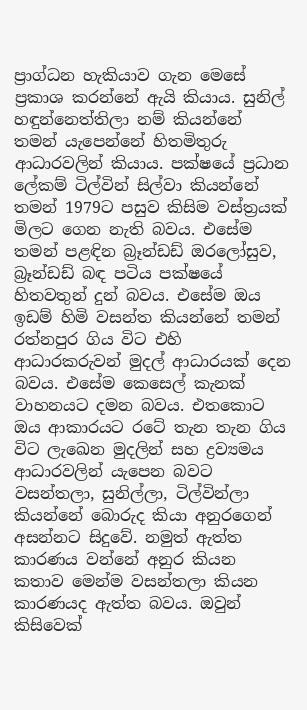ප්‍රාග්ධන හැකියාව ගැන මෙසේ ප්‍රකාශ කරන්නේ ඇයි කියාය. සුනිල් හඳුන්නෙත්තිලා නම් කියන්නේ තමන් යැපෙන්නේ හිතමිතුරු ආධාරවලින් කියාය. පක්ෂයේ ප්‍රධාන ලේකම් ටිල්වින් සිල්වා කියන්නේ තමන් 1979ට පසුව කිසිම වස්ත්‍රයක් මිලට ගෙන නැති බවය. එසේම තමන් පළඳින බ්‍රෑන්ඩඩ් ඔරලෝසුව, බ්‍රෑන්ඩඩ් බඳ පටිය පක්ෂයේ හිතවතුන් දුන් බවය. එසේම ඔය ඉඩම් හිමි වසන්ත කියන්නේ තමන් රත්නපුර ගිය විට එහි ආධාරකරුවන් මුදල් ආධාරයක් දෙන බවය. එසේම කෙසෙල් කැනක් වාහනයට දමන බවය. එතකොට ඔය ආකාරයට රටේ තැන තැන ගිය විට ලැඛෙන මුදලින් සහ ද්‍රව්‍යමය ආධාරවලින් යැපෙන බවට වසන්තලා, සුනිල්ලා, ටිල්වින්ලා කියන්නේ බොරුද කියා අනුරගෙන් අසන්නට සිදුවේ. නමුත් ඇත්ත කාරණය වන්නේ අනුර කියන කතාව මෙන්ම වසන්තලා කියන කාරණයද ඇත්ත බවය. ඔවුන් කිසිවෙක්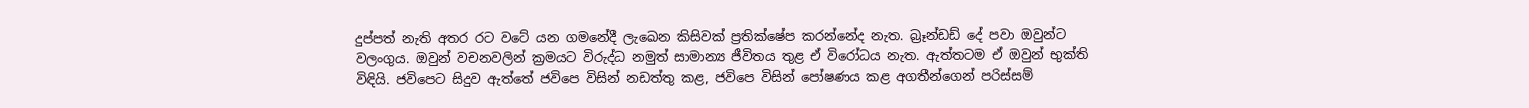දුප්පත් නැති අතර රට වටේ යන ගමනේදී ලැඛෙන කිසිවක් ප්‍රතික්ෂේප කරන්නේද නැත. බ්‍රෑන්ඩඩ් දේ පවා ඔවුන්ට වලංගුය. ඔවුන් වචනවලින් ක්‍රමයට විරුද්ධ නමුත් සාමාන්‍ය ජීවිතය තුළ ඒ විරෝධය නැත. ඇත්තටම ඒ ඔවුන් භුක්ති විඳියි. ජවිපෙට සිදුව ඇත්තේ ජවිපෙ විසින් නඩත්තු කළ, ජවිපෙ විසින් පෝෂණය කළ අගතීන්ගෙන් පරිස්සම්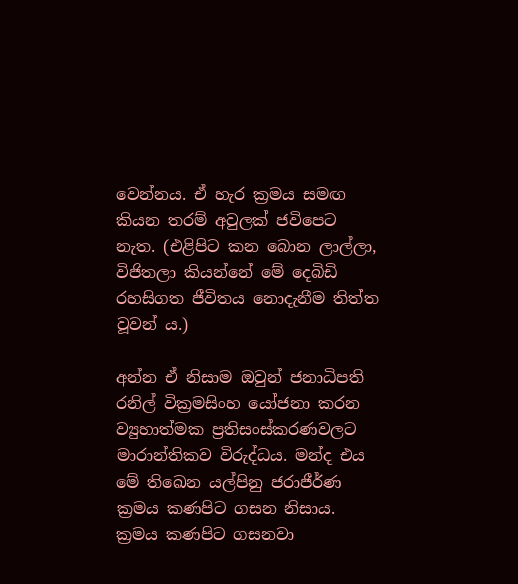වෙන්නය. ඒ හැර ක්‍රමය සමඟ කියන තරම් අවුලක් ජවිපෙට නැත. (එළිපිට කන බොන ලාල්ලා, විජිතලා කියන්නේ මේ දෙබිඩි රහසිගත ජීවිතය නොදැනීම තිත්ත වූවන් ය.)

අන්න ඒ නිසාම ඔවුන් ජනාධිපති රනිල් වික්‍රමසිංහ යෝජනා කරන ව්‍යුහාත්මක ප්‍රතිසංස්කරණවලට මාරාන්තිකව විරුද්ධය. මන්ද එය මේ තිඛෙන යල්පිනු ජරාජීර්ණ ක්‍රමය කණපිට ගසන නිසාය. ක්‍රමය කණපිට ගසනවා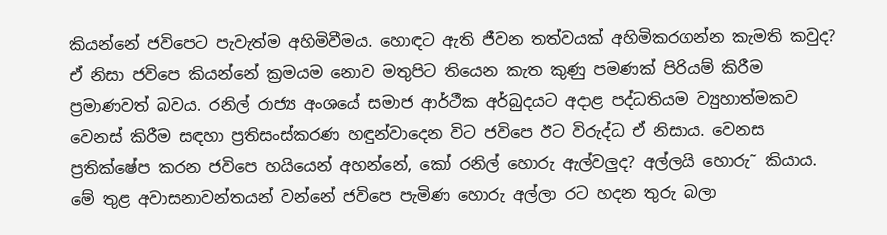කියන්නේ ජවිපෙට පැවැත්ම අහිමිවීමය. හොඳට ඇති ජීවන තත්වයක් අහිමිකරගන්න කැමති කවුද? ඒ නිසා ජවිපෙ කියන්නේ ‍ක්‍රමයම නොව මතුපිට තියෙන කැත කුණු පමණක් පිරියම් කිරීම ප්‍රමාණවත් බවය. රනිල් රාජ්‍ය අංශයේ සමාජ ආර්ථීක අර්බුදයට අදාළ පද්ධතියම ව්‍යුහාත්මකව වෙනස් කිරීම සඳහා ප්‍රතිසංස්කරණ හඳුන්වාදෙන විට ජවිපෙ ඊට විරුද්ධ ඒ නිසාය. වෙනස ප්‍රතික්ෂේප කරන ජවිපෙ හයියෙන් අහන්නේ, කෝ රනිල් හොරු ඇල්වලුද? අල්ලයි හොරු˜ කියාය. මේ තුළ අවාසනාවන්තයන් වන්නේ ‍ජවිපෙ පැමිණ හොරු අල්ලා රට හදන තුරු බලා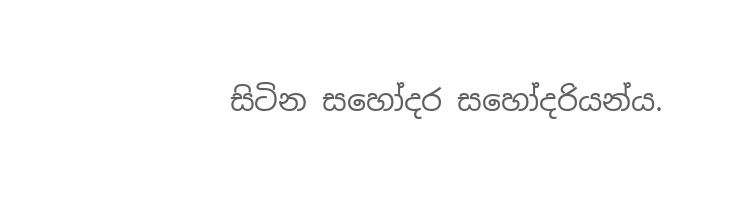සිටින සහෝදර සහෝදරියන්ය.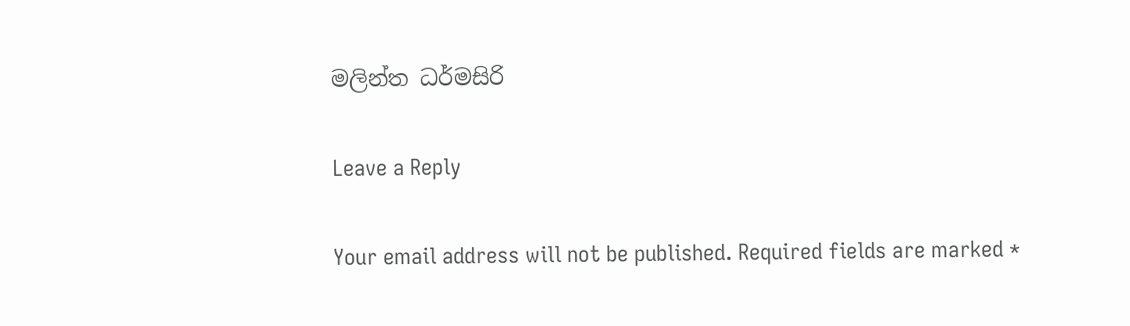මලින්ත ධර්මසිරි

Leave a Reply

Your email address will not be published. Required fields are marked *